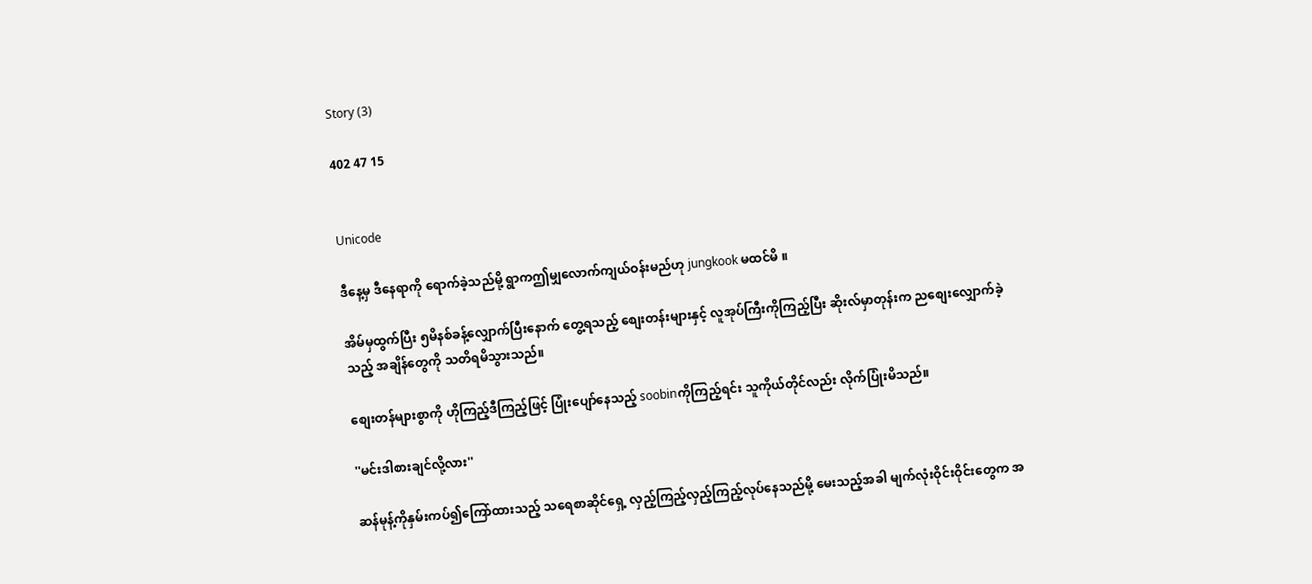Story (3)

402 47 15


Unicode

ဒီနေ့မှ ဒီနေရာကို ရောက်ခဲ့သည်မို့ ရွာကဤမျှလောက်ကျယ်ဝန်းမည်ဟု jungkook မထင်မိ ။

အိမ်မှထွက်ပြီး ၅မိနစ်ခန့်လျှောက်ပြီးနောက် တွေ့ရသည့် စျေးတန်းများနှင့် လူအုပ်ကြီးကိုကြည့်ပြီး ဆိုးလ်မှာတုန်းက ညစျေးလျှောက်ခဲ့သည့် အချိန်တွေကို သတိရမိသွားသည်။

စျေးတန်များစွာကို ဟိုကြည့်ဒီကြည့်ဖြင့် ပြုံးပျော်နေသည့် soobinကိုကြည့်ရင်း သူကိုယ်တိုင်လည်း လိုက်ပြုံးမိသည်။

''မင်းဒါစားချင်လို့လား''

ဆန်မုန့်ကိုနှမ်းကပ်၍ကြော်ထားသည့် သရေစာဆိုင်ရှေ့ လှည့်ကြည့်လှည့်ကြည့်လုပ်နေသည်မို့ မေးသည့်အခါ မျက်လုံးဝိုင်းဝိုင်းတွေက အ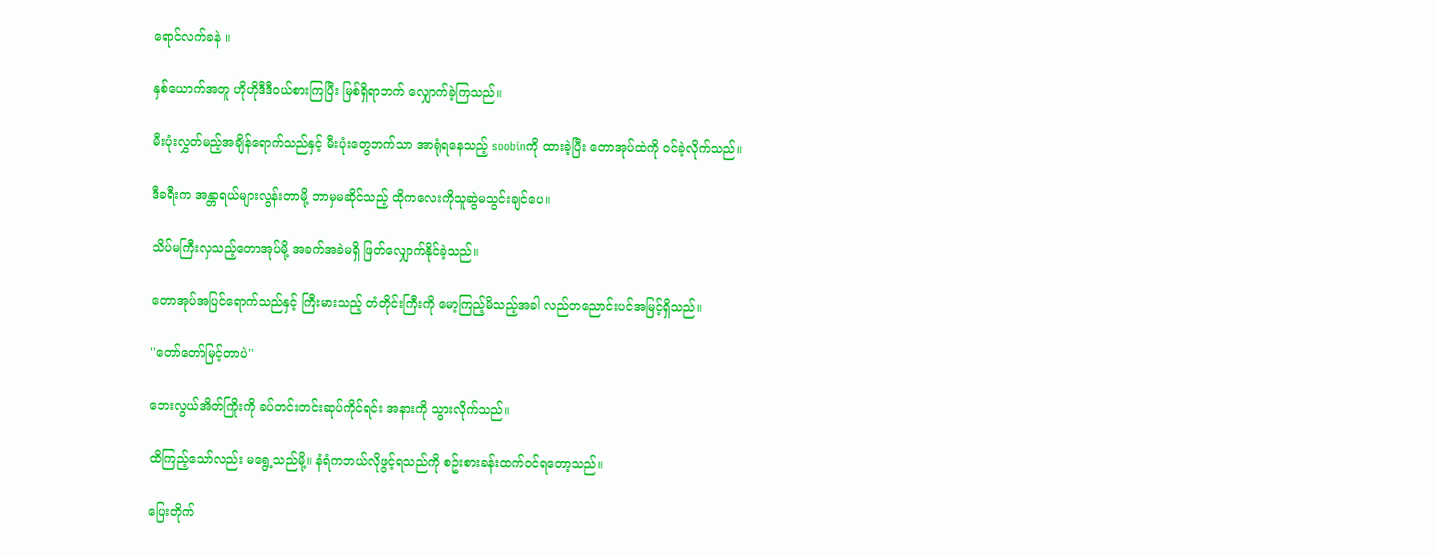ရောင်လက်ခနဲ ။

နှစ်ယောက်အတူ ဟိုဟိုဒီဒီဝယ်စားကြပြီး မြစ်ရှိရာဘက် လျှောက်ခဲ့ကြသည်။

မီးပုံးလွှတ်မည့်အချိန်ရောက်သည်နှင့် မီးပုံးတွေဘက်သာ အာရုံရနေသည့် soobinကို ထားခဲ့ပြီး တောအုပ်ထဲကို ဝင်ခဲ့လိုက်သည်။

ဒီခရီးက အန္တာရယ်များလွန်းတာမို့ ဘာမှမဆိုင်သည့် ထိုကလေးကိုသူဆွဲမသွင်းချင်ပေ။

သိပ်မကြီးလှသည့်တောအုပ်မို့ အခက်အခဲမရှိ ဖြတ်လျှောက်နိုင်ခဲ့သည်။

တောအုပ်အပြင်ရောက်သည်နှင့် ကြီးမားသည့် တံတိုင်းကြီးကို မော့ကြည့်မိသည့်အခါ လည်တညောင်းပင်အမြင့်ရှိသည်။

''တော်တော်မြင့်တာပဲ''

ဘေးလွယ်အိတ်ကြိုးကို ခပ်တင်းတင်းဆုပ်ကိုင်ရင်း အနားကို သွားလိုက်သည်။

ထိကြည့်သော်လည်း မရွေ့သည်မို့။ နံရံကဘယ်လိုဖွင့်ရသည်ကို စဥ်းစားခန်းထက်ဝင်ရတော့သည်။

ပြေးတိုက်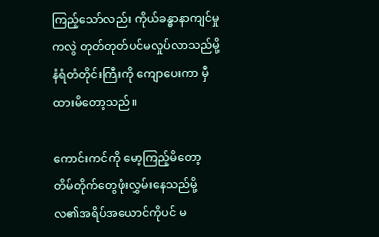ကြည့်သော်လည်း ကိုယ်ခန္ဓာနာကျင်မှုကလွဲ တုတ်တုတ်ပင်မလှုပ်လာသည်မို့ နံရံတံတိုင်းကြီးကို ကျောပေးကာ မှီထားမိတော့သည်။

ကောင်းကင်ကို မော့ကြည့်မိတော့ တိမ်တိုက်တွေဖုံးလွှမ်းနေသည်မို့ လ၏အရိပ်အယောင်ကိုပင် မ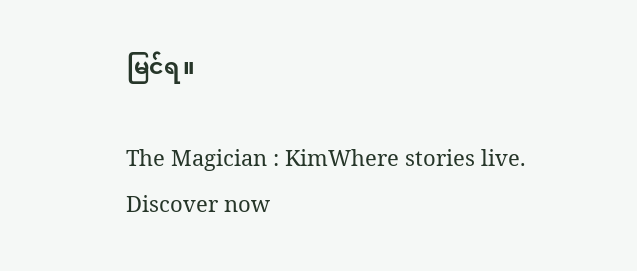မြင်ရ။

The Magician : KimWhere stories live. Discover now